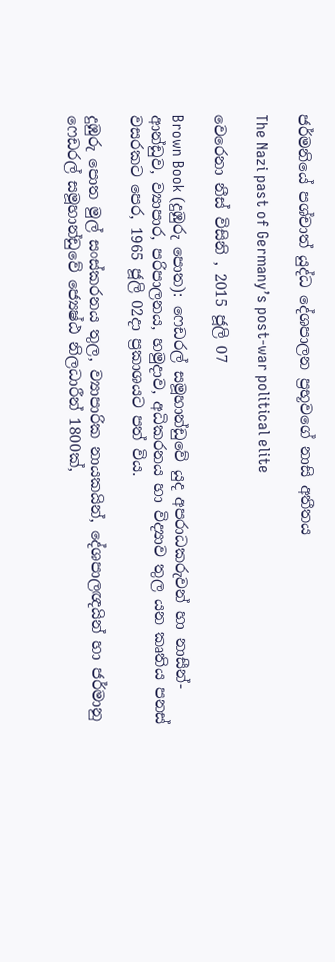ජර්මනියේ පශ්චාත් යුද්ධ දේශපාලන ප්‍රභූවගේ නාසි අතීතය

The Nazi past of Germany’s post-war political elite

වෙරෙනා නීස් විසිනි , 2015 ජූලි 07

Brown Book (දුඹුරු පොත): ෆෙඩරල් සමූහාන්ඩුවේ යුද අපරාධකරුවන් හා නාසීන්-ආන්ඩුව, ව්‍යාපාර, පරිපාලනය, හමුදාව, අධිකරනය හා විද්‍යාව තුල යන කෘතිය පනස් වසරකට පෙර, 1965 ජූලි 02දා ප්‍රකාශයට පත් විය.

දුඹුරු පොත මුල් සංස්කරනය තුල, ව්‍යාපාරික නායකයින්, දේශපාලඥයින් හා ජර්මානු ෆෙඩරල් සමූහාන්ඩුවේ ජ්‍යෙෂ්ඨ නිලධාරීන් 1800ක්,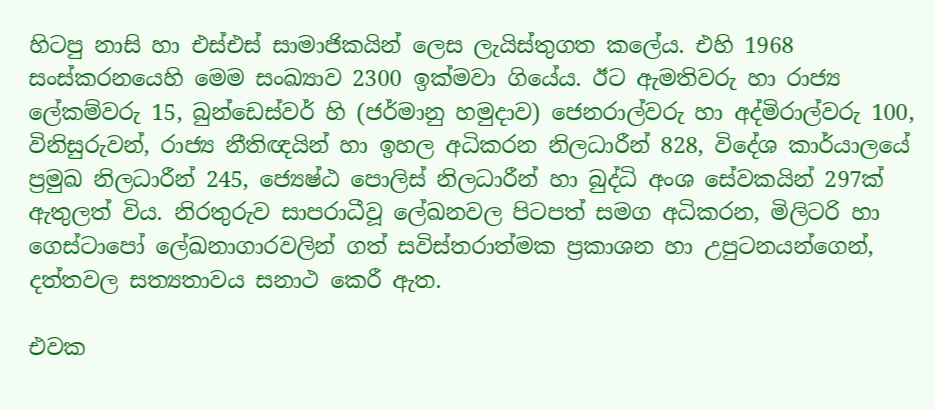හිටපු නාසි හා එස්එස් සාමාජිකයින් ලෙස ලැයිස්තුගත කලේය. එහි 1968 සංස්කරනයෙහි මෙම සංඛ්‍යාව 2300 ඉක්මවා ගියේය. ඊට ඇමතිවරු හා රාජ්‍ය ලේකම්වරු 15, බුන්ඩෙස්වර් හි (ජර්මානු හමුදාව) ජෙනරාල්වරු හා අද්මිරාල්වරු 100, විනිසුරුවන්, රාජ්‍ය නීතිඥයින් හා ඉහල අධිකරන නිලධාරීන් 828, විදේශ කාර්යාලයේ ප්‍රමුඛ නිලධාරීන් 245, ජ්‍යෙෂ්ඨ පොලිස් නිලධාරීන් හා බුද්ධි අංශ සේවකයින් 297ක් ඇතුලත් විය. නිරතුරුව සාපරාධීවූ ලේඛනවල පිටපත් සමග අධිකරන, මිලිටරි හා ගෙස්ටාපෝ ලේඛනාගාරවලින් ගත් සවිස්තරාත්මක ප්‍රකාශන හා උපුටනයන්ගෙන්, දත්තවල සත්‍යතාවය සනාථ කෙරී ඇත.

එවක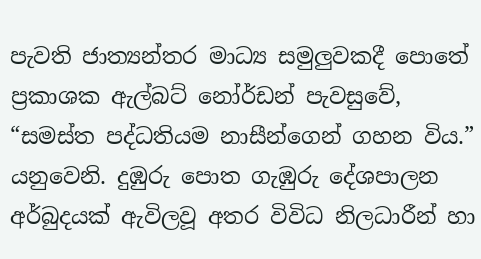පැවති ජාත්‍යන්තර මාධ්‍ය සමුලුවකදී පොතේ ප්‍රකාශක ඇල්බට් නෝර්ඩන් පැවසුවේ, “සමස්ත පද්ධතියම නාසීන්ගෙන් ගහන විය.” යනුවෙනි. දුඹුරු පොත ගැඹුරු දේශපාලන අර්බුදයක් ඇවිලවූ අතර විවිධ නිලධාරීන් හා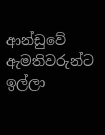ආන්ඩුවේ ඇමතිවරුන්ට ඉල්ලා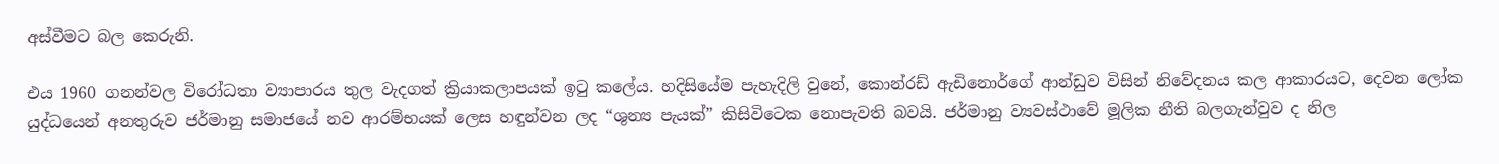අස්වීමට බල කෙරුනි.

එය 1960 ගනන්වල විරෝධතා ව්‍යාපාරය තුල වැදගත් ක්‍රියාකලාපයක් ඉටු කලේය. හදිසියේම පැහැදිලි වුනේ, කොන්රඩ් ඇඩිනොර්ගේ ආන්ඩුව විසින් නිවේදනය කල ආකාරයට, දෙවන ලෝක යුද්ධයෙන් අනතුරුව ජර්මානු සමාජයේ නව ආරම්භයක් ලෙස හඳුන්වන ලද “ශුන්‍ය පැයක්” කිසිවිටෙක නොපැවති බවයි. ජර්මානු ව්‍යවස්ථාවේ මූලික නීති බලගැන්වුව ද නිල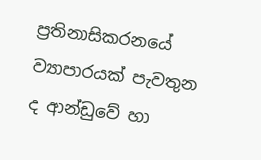ප්‍රතිනාසිකරනයේ ව්‍යාපාරයක් පැවතුන ද ආන්ඩුවේ හා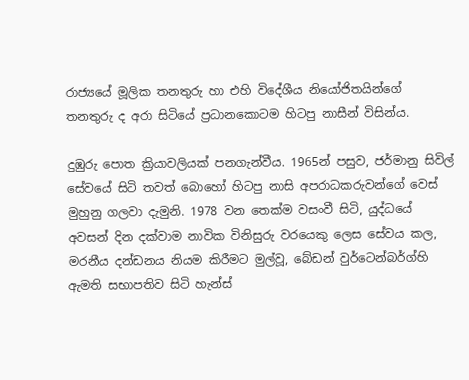රාජ්‍යයේ මූලික තනතුරු හා එහි විදේශීය නියෝජිතයින්ගේ තනතුරු ද අරා සිටියේ ප්‍රධානකොටම හිටපු නාසීන් විසින්ය.

දුඹුරු පොත ක්‍රියාවලියක් පනගැන්වීය. 1965න් පසුව, ජර්මානු සිවිල් සේවයේ සිටි තවත් බොහෝ හිටපු නාසි අපරාධකරුවන්ගේ වෙස් මුහුනු ගලවා දැමුනි. 1978 වන තෙක්ම වසංවී සිටි, යුද්ධයේ අවසන් දින දක්වාම නාවික විනිසුරු වරයෙකු ලෙස සේවය කල, මරනීය දන්ඩනය නියම කිරීමට මුල්වූ, බේඩන් වුර්ටෙන්බර්ග්හි ඇමති සභාපතිව සිටි හැන්ස්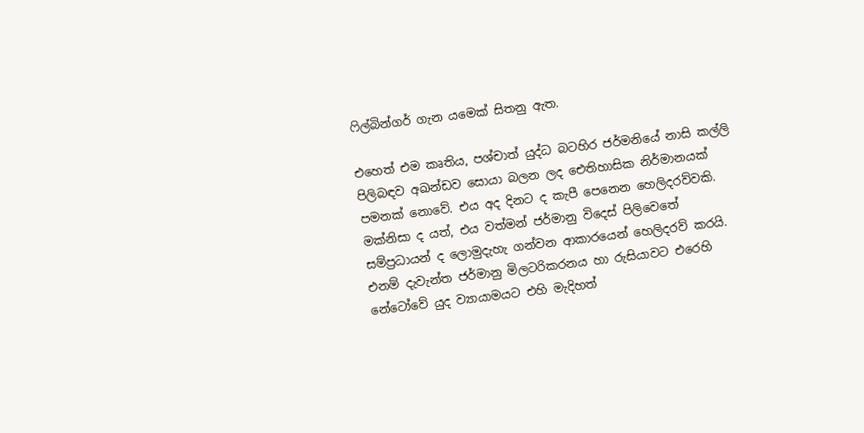ෆිල්බින්ගර් ගැන යමෙක් සිතනු ඇත.

එහෙත් එම කෘතිය, පශ්චාත් යුද්ධ බටහිර ජර්මනියේ නාසි කල්ලි පිලිබඳව අඛන්ඩව සොයා බලන ලද ඓතිහාසික නිර්මානයක් පමනක් නොවේ. එය අද දිනට ද කැපී පෙනෙන හෙලිදරව්වකි. මක්නිසා ද යත්, එය වත්මන් ජර්මානු විදෙස් පිලිවෙතේ සම්ප්‍රධායන් ද ලොමුදැහැ ගන්වන ආකාරයෙන් හෙලිදරව් කරයි. එනම් දැවැන්ත ජර්මානු මිලටරිකරනය හා රුසියාවට එරෙහි නේටෝවේ යුද ව්‍යායාමයට එහි මැදිහත්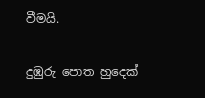වීමයි.

දුඹුරු පොත හුදෙක්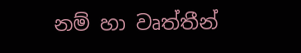නම් හා වෘත්තීන්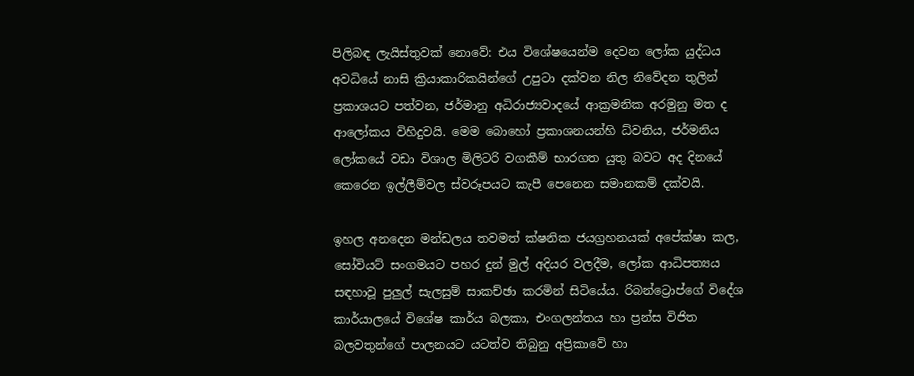පිලිබඳ ලැයිස්තුවක් නොවේ: එය විශේෂයෙන්ම දෙවන ලෝක යුද්ධය අවධියේ නාසි ක්‍රියාකාරිකයින්ගේ උපුටා දක්වන නිල නිවේදන තුලින් ප්‍රකාශයට පත්වන, ජර්මානු අධිරාජ්‍යවාදයේ ආක්‍රමනික අරමුනු මත ද ආලෝකය විහිදුවයි. මෙම බොහෝ ප්‍රකාශනයන්හි ධ්වනිය, ජර්මනිය ලෝකයේ වඩා විශාල මිලිටරි වගකීම් භාරගත යුතු බවට අද දිනයේ කෙරෙන ඉල්ලීම්වල ස්වරූපයට කැපී පෙනෙන සමානකම් දක්වයි.

ඉහල අනදෙන මන්ඩලය තවමත් ක්ෂනික ජයග්‍රහනයක් අපේක්ෂා කල, සෝවියට් සංගමයට පහර දුන් මුල් අදියර වලදීම, ලෝක ආධිපත්‍යය සඳහාවූ පුලුල් සැලසුම් සාකච්ඡා කරමින් සිටියේය. රිබන්ට්‍රොප්ගේ විදේශ කාර්යාලයේ විශේෂ කාර්ය බලකා, එංගලන්තය හා ප්‍රන්ස විජිත බලවතුන්ගේ පාලනයට යටත්ව තිබුනු අප්‍රිකාවේ හා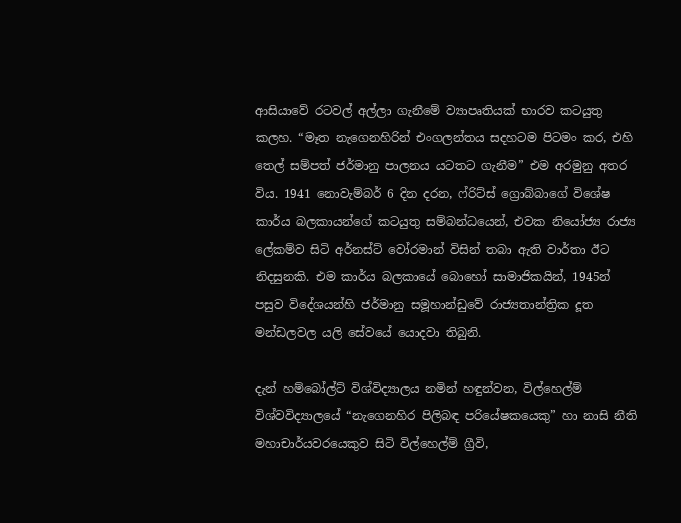ආසියාවේ රටවල් අල්ලා ගැනීමේ ව්‍යාපෘතියක් භාරව කටයුතු කලහ. “මෑත නැගෙනහිරින් එංගලන්තය සදහටම පිටමං කර, එහි තෙල් සම්පත් ජර්මානු පාලනය යටතට ගැනීම” එම අරමුනු අතර විය. 1941 නොවැම්බර් 6 දින දරන, ෆ්රිට්ස් ග්‍රොබ්බාගේ විශේෂ කාර්ය බලකායන්ගේ කටයුතු සම්බන්ධයෙන්, එවක නියෝජ්‍ය රාජ්‍ය ලේකම්ව සිටි අර්නස්ට් වෝරමාන් විසින් තබා ඇති වාර්තා ඊට නිදසුනකි. එම කාර්ය බලකායේ බොහෝ සාමාජිකයින්, 1945න් පසුව විදේශයන්හි ජර්මානු සමූහාන්ඩුවේ රාජ්‍යතාන්ත්‍රික දූත මන්ඩලවල යලි සේවයේ යොදවා තිබුනි.

දැන් හම්බෝල්ට් විශ්විද්‍යාලය නමින් හඳුන්වන, විල්හෙල්ම් විශ්වවිද්‍යාලයේ “නැගෙනහිර පිලිබඳ පරියේෂකයෙකු” හා නාසි නීති මහාචාර්යවරයෙකුව සිටි විල්හෙල්ම් ග්‍රීවි,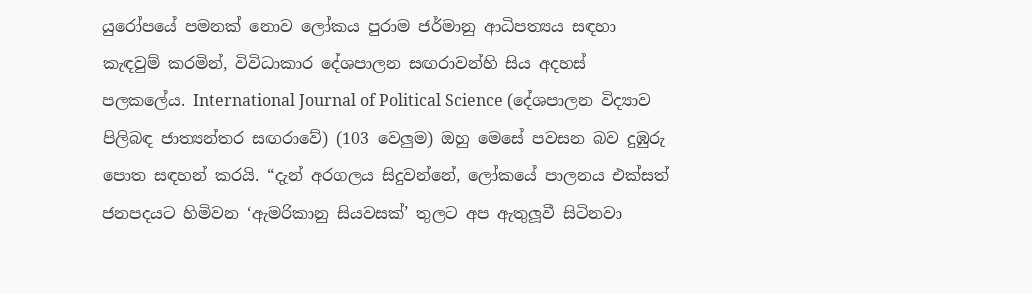යුරෝපයේ පමනක් නොව ලෝකය පුරාම ජර්මානු ආධිපත්‍යය සඳහා කැඳවුම් කරමින්, විවිධාකාර දේශපාලන සඟරාවන්හි සිය අදහස් පලකලේය. International Journal of Political Science (දේශපාලන විද්‍යාව පිලිබඳ ජාත්‍යන්තර සඟරාවේ) (103 වෙලුම) ඔහු මෙසේ පවසන බව දුඹුරු පොත සඳහන් කරයි. “දැන් අරගලය සිදුවන්නේ, ලෝකයේ පාලනය එක්සත් ජනපදයට හිමිවන ‘ඇමරිකානු සියවසක්’ තුලට අප ඇතුලූවී සිටිනවා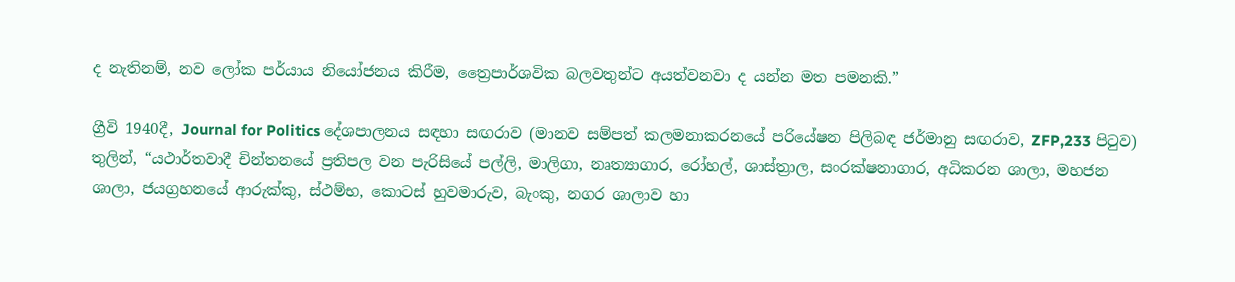ද නැතිනම්, නව ලෝක පර්යාය නියෝජනය කිරීම, ත්‍රෛපාර්ශවික බලවතුන්ට අයත්වනවා ද යන්න මත පමනකි.”

ග්‍රීවි 1940දී, Journal for Politics දේශපාලනය සඳහා සඟරාව (මානව සම්පත් කලමනාකරනයේ පරියේෂන පිලිබඳ ජර්මානු සඟරාව, ZFP,233 පිටුව) තුලින්, “යථාර්තවාදී චින්තනයේ ප්‍රතිපල වන පැරිසියේ පල්ලි, මාලිගා, නෘත්‍යාගාර, රෝහල්, ශාස්ත්‍රාල, සංරක්ෂනාගාර, අධිකරන ශාලා, මහජන ශාලා, ජයග්‍රහනයේ ආරුක්කු, ස්ථම්භ, කොටස් හුවමාරුව, බැංකු, නගර ශාලාව හා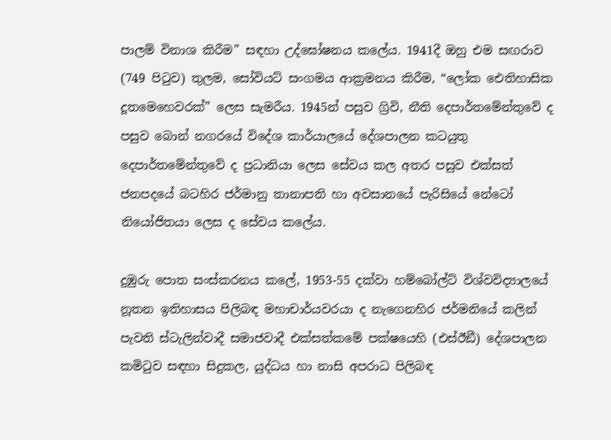පාලම් විනාශ කිරීම” සඳහා උද්ඝෝෂනය කලේය. 1941දී ඔහු එම සඟරාව (749 පිටුව) තුලම, සෝවියට් සංගමය ආක්‍රමනය කිරීම, “ලෝක ඓතිහාසික දූතමෙහෙවරක්” ලෙස සැමරීය. 1945න් පසුව ග්‍රිවි, නීති දෙපාර්තමේන්තුවේ ද පසුව බොන් නගරයේ විදේශ කාර්යාලයේ දේශපාලන කටයුතු දෙපාර්තමේන්තුවේ ද ප්‍රධානියා ලෙස සේවය කල අතර පසුව එක්සත් ජනපදයේ බටහිර ජර්මානු තානාපති හා අවසානයේ පැරිසියේ නේටෝ නියෝජිතයා ලෙස ද සේවය කලේය.

දුඹුරු පොත සංස්කරනය කලේ, 1953-55 දක්වා හම්බෝල්ට් විශ්වවිද්‍යාලයේ නූතන ඉතිහාසය පිලිබඳ මහාචාර්යවරයා ද නැගෙනහිර ජර්මනියේ කලින් පැවති ස්ටැලින්වාදී සමාජවාදී එක්සත්කමේ පක්ෂයෙහි (එස්ඊඞී) දේශපාලන කමිටුව සඳහා සිදුකල, යුද්ධය හා නාසි අපරාධ පිලිබඳ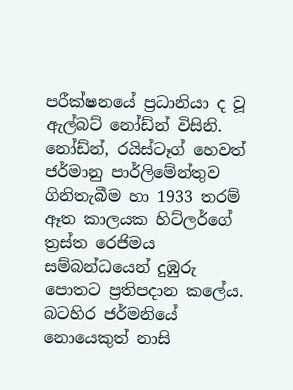පරීක්ෂනයේ ප්‍රධානියා ද වූ ඇල්බට් නෝඩ්න් විසිනි. නෝඩ්න්, රයිස්ටෑග් හෙවත් ජර්මානු පාර්ලිමේන්තුව ගිනිතැබීම හා 1933 තරම් ඈත කාලයක හිට්ලර්ගේ ත්‍රස්ත රෙජිමය සම්බන්ධයෙන් දුඹුරු පොතට ප්‍රතිපදාන කලේය. බටහිර ජර්මනියේ නොයෙකුත් නාසි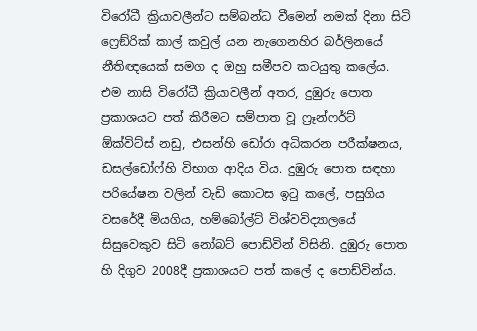විරෝධී ක්‍රියාවලීන්ට සම්බන්ධ වීමෙන් නමක් දිනා සිටි ෆ්‍රෙඞ්රික් කාල් කවුල් යන නැගෙනහිර බර්ලිනයේ නීතිඥයෙක් සමග ද ඔහු සමීපව කටයුතු කලේය. එම නාසි විරෝධී ක්‍රියාවලීන් අතර, දුඹුරු පොත ප්‍රකාශයට පත් කිරීමට සම්පාත වූ ෆ්‍රෑන්ෆර්ට් ඕක්විට්ස් නඩු, එසන්හි ඩෝරා අධිකරන පරීක්ෂනය, ඩසල්ඩෝෆ්හි විභාග ආදිය විය. දුඹුරු පොත සඳහා පරියේෂන වලින් වැඩි කොටස ඉටු කලේ, පසුගිය වසරේදී මියගිය, හම්බෝල්ට් විශ්වවිද්‍යාලයේ සිසුවෙකුව සිටි නෝබට් පොඩ්වින් විසිනි. දුඹුරු පොත හි දිගුව 2008දී ප්‍රකාශයට පත් කලේ ද පොඩ්වින්ය.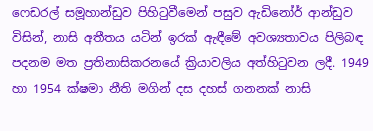ෆෙඩරල් සමූහාන්ඩුව පිහිටුවීමෙන් පසුව ඇඩිනෝර් ආන්ඩුව විසින්, නාසි අතීතය යටින් ඉරක් ඇඳීමේ අවශ්‍යතාවය පිලිබඳ පදනම මත ප්‍රතිනාසිකරනයේ ක්‍රියාවලිය අත්හිටුවන ලදී. 1949 හා 1954 ක්ෂමා නීති මගින් දස දහස් ගනනක් නාසි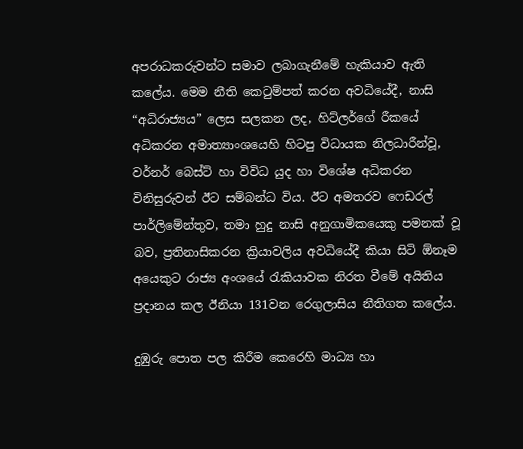අපරාධකරුවන්ට සමාව ලබාගැනීමේ හැකියාව ඇති කලේය. මෙම නීති කෙටුම්පත් කරන අවධියේදී, නාසි “අධිරාජ්‍යය” ලෙස සලකන ලද, හිට්ලර්ගේ රීකයේ අධිකරන අමාත්‍යාංශයෙහි හිටපු විධායක නිලධාරීන්වූ, වර්නර් බෙස්ට් හා විවිධ යුද හා විශේෂ අධිකරන විනිසුරුවන් ඊට සම්බන්ධ විය. ඊට අමතරව ෆෙඩරල් පාර්ලිමේන්තුව, තමා හුදු නාසි අනුගාමිකයෙකු පමනක් වූ බව, ප්‍රතිනාසිකරන ක්‍රියාවලිය අවධියේදී කියා සිටි ඕනෑම අයෙකුට රාජ්‍ය අංශයේ රැකියාවක නිරත වීමේ අයිතිය ප්‍රදානය කල ඊනියා 131වන රෙගුලාසිය නීතිගත කලේය.

දුඹුරු පොත පල කිරීම කෙරෙහි මාධ්‍ය හා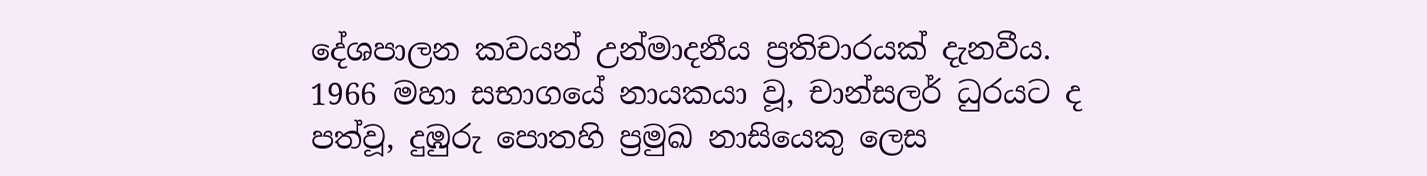දේශපාලන කවයන් උන්මාදනීය ප්‍රතිචාරයක් දැනවීය. 1966 මහා සභාගයේ නායකයා වූ, චාන්සලර් ධුරයට ද පත්වූ, දුඹුරු පොතහි ප්‍රමුඛ නාසියෙකු ලෙස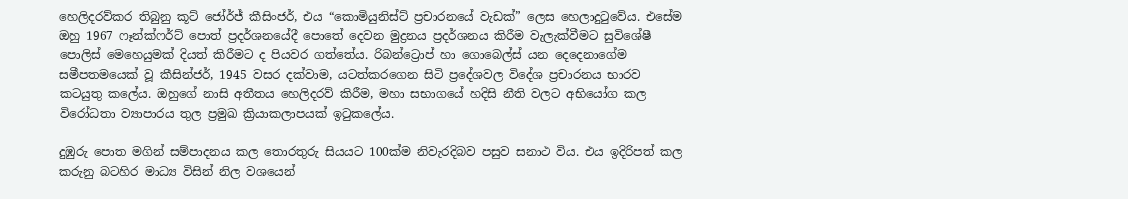හෙලිදරව්කර තිබුනු කූට් ජෝර්ජ් කීසිංජර්, එය “කොමියුනිස්ට් ප්‍රචාරනයේ වැඩක්” ලෙස හෙලාදුටුවේය. එසේම ඔහු 1967 ෆෑන්ක්ෆර්ට් පොත් ප්‍රදර්ශනයේදී පොතේ දෙවන මුද්‍රනය ප්‍රදර්ශනය කිරීම වැලැක්වීමට සුවිශේෂී පොලිස් මෙහෙයුමක් දියත් කිරීමට ද පියවර ගත්තේය. රිබන්ට්‍රොප් හා ගොබෙල්ස් යන දෙදෙනාගේම සමීපතමයෙක් වූ කීසින්ජර්, 1945 වසර දක්වාම, යටත්කරගෙන සිටි ප්‍රදේශවල විදේශ ප්‍රචාරනය භාරව කටයුතු කලේය. ඔහුගේ නාසි අතීතය හෙලිදරව් කිරීම, මහා සභාගයේ හදිසි නීති වලට අභියෝග කල විරෝධතා ව්‍යාපාරය තුල ප්‍රමුඛ ක්‍රියාකලාපයක් ඉටුකලේය.

දුඹුරු පොත මගින් සම්පාදනය කල තොරතුරු සියයට 100ක්ම නිවැරදිබව පසුව සනාථ විය. එය ඉදිරිපත් කල කරුනු බටහිර මාධ්‍ය විසින් නිල වශයෙන්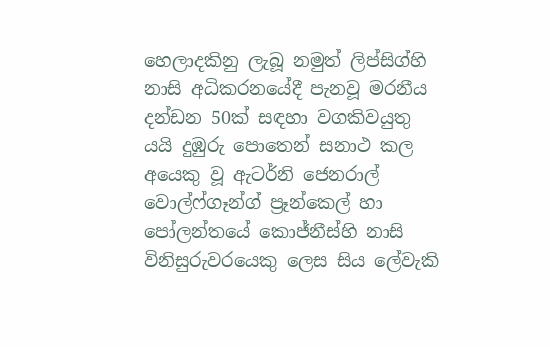හෙලාදකිනු ලැබූ නමුත් ලිප්සිග්හි නාසි අධිකරනයේදී පැනවූ මරනීය දන්ඩන 50ක් සඳහා වගකිවයුතු යයි දුඹුරු පොතෙන් සනාථ කල අයෙකු වූ ඇටර්නි ජෙනරාල් වොල්ෆ්ගෑන්ග් ප්‍රෑන්කෙල් හා පෝලන්තයේ කොජ්නීස්හි නාසි විනිසුරුවරයෙකු ලෙස සිය ලේවැකි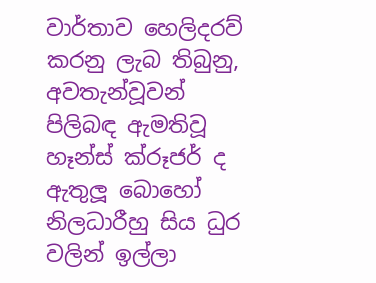වාර්තාව හෙලිදරව් කරනු ලැබ තිබුනු, අවතැන්වූවන් පිලිබඳ ඇමතිවූ හෑන්ස් ක්රූජර් ද ඇතුලූ බොහෝ නිලධාරීහු සිය ධුර වලින් ඉල්ලා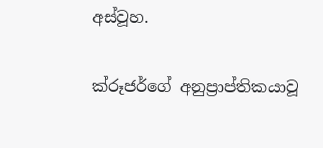අස්වූහ.

ක්රූජර්ගේ අනුප්‍රාප්තිකයාවූ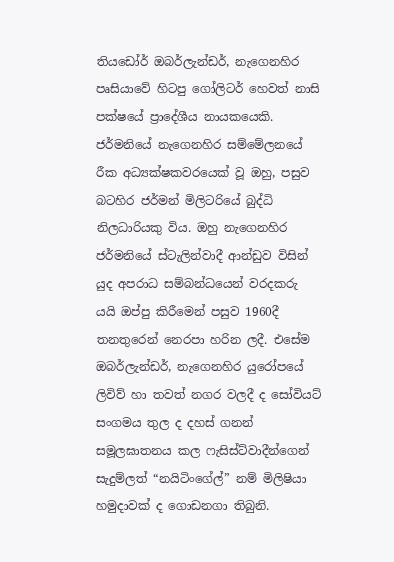තියඩෝර් ඔබර්ලැන්ඩර්, නැගෙනහිර පෘසියාවේ හිටපු ගෝලිටර් හෙවත් නාසි පක්ෂයේ ප්‍රාදේශීය නායකයෙකි. ජර්මනියේ නැගෙනහිර සම්මේලනයේ රීක අධ්‍යක්ෂකවරයෙක් වූ ඔහු, පසුව බටහිර ජර්මන් මිලිටරියේ බුද්ධි නිලධාරියකු විය. ඔහු නැගෙනහිර ජර්මනියේ ස්ටැලින්වාදී ආන්ඩුව විසින් යුද අපරාධ සම්බන්ධයෙන් වරදකරු යයි ඔප්පු කිරීමෙන් පසුව 1960දී තනතුරෙන් නෙරපා හරින ලදී. එසේම ඔබර්ලැන්ඩර්, නැගෙනහිර යුරෝපයේ ලිවිව් හා තවත් නගර වලදී ද සෝවියට් සංගමය තුල ද දහස් ගනන් සමූලඝාතනය කල ෆැසිස්ට්වාදීන්ගෙන් සැදුම්ලත් “නයිටිංගේල්” නම් මිලිෂියා හමුදාවක් ද ගොඩනගා තිබුනි.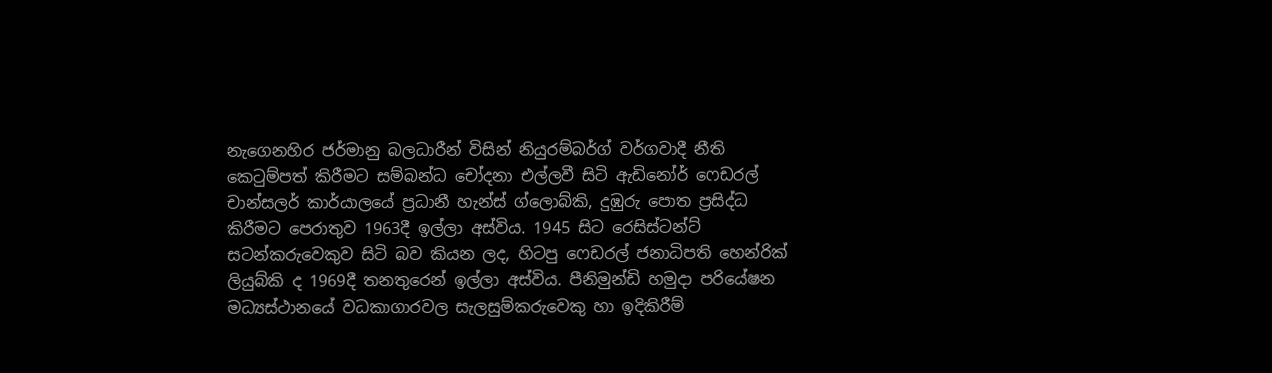නැගෙනහිර ජර්මානු බලධාරීන් විසින් නියුරම්බර්ග් වර්ගවාදී නීති කෙටුම්පත් කිරීමට සම්බන්ධ චෝදනා එල්ලවී සිටි ඇඩිනෝර් ෆෙඩරල් චාන්සලර් කාර්යාලයේ ප්‍රධානී හැන්ස් ග්ලොබ්කි, දුඹුරු පොත ප්‍රසිද්ධ කිරීමට පෙරාතුව 1963දී ඉල්ලා අස්විය. 1945 සිට රෙසිස්ටන්ට් සටන්කරුවෙකුව සිටි බව කියන ලද, හිටපු ෆෙඩරල් ජනාධිපති හෙන්රික් ලියුබ්කි ද 1969දී තනතුරෙන් ඉල්ලා අස්විය. පීනිමුන්ඩි හමුදා පරියේෂන මධ්‍යස්ථානයේ වධකාගාරවල සැලසුම්කරුවෙකු හා ඉදිකිරීම්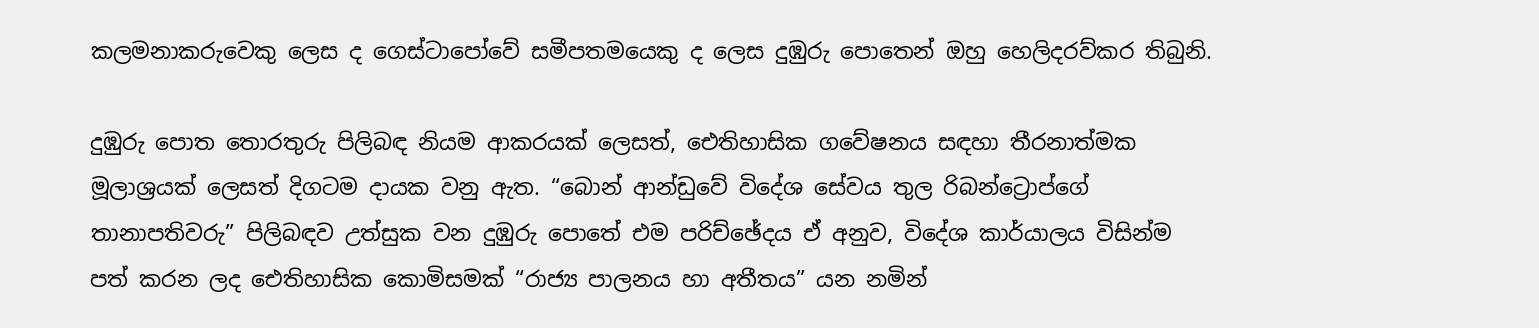කලමනාකරුවෙකු ලෙස ද ගෙස්ටාපෝවේ සමීපතමයෙකු ද ලෙස දුඹුරු පොතෙන් ඔහු හෙලිදරව්කර තිබුනි.

දුඹුරු පොත තොරතුරු පිලිබඳ නියම ආකරයක් ලෙසත්, ඓතිහාසික ගවේෂනය සඳහා තීරනාත්මක මූලාශ්‍රයක් ලෙසත් දිගටම දායක වනු ඇත. “බොන් ආන්ඩුවේ විදේශ සේවය තුල රිබන්ට්‍රොප්ගේ තානාපතිවරු” පිලිබඳව උත්සුක වන දුඹුරු පොතේ එම පරිච්ඡේදය ඒ අනුව, විදේශ කාර්යාලය විසින්ම පත් කරන ලද ඓතිහාසික කොමිසමක් “රාජ්‍ය පාලනය හා අතීතය” යන නමින්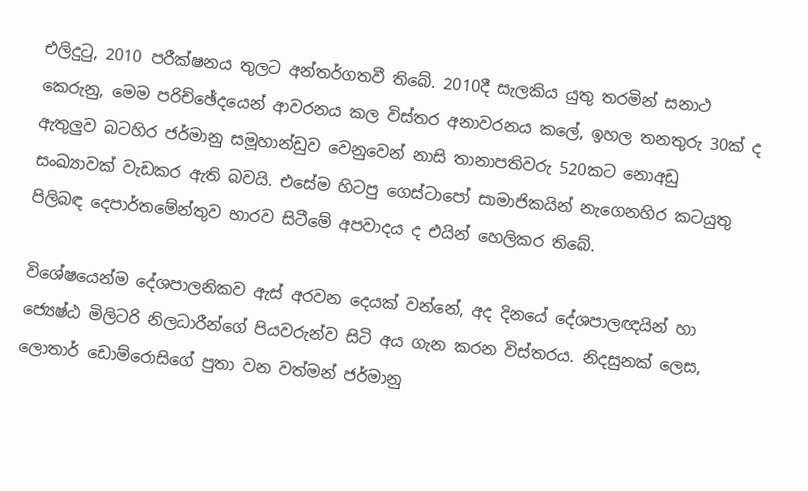එලිදුටු, 2010 පරීක්ෂනය තුලට අන්තර්ගතවී තිබේ. 2010දී සැලකිය යුතු තරමින් සනාථ කෙරුනු, මෙම පරිච්ඡේදයෙන් ආවරනය කල විස්තර අනාවරනය කලේ, ඉහල තනතුරු 30ක් ද ඇතුලුව බටහිර ජර්මානු සමූහාන්ඩුව වෙනුවෙන් නාසි තානාපතිවරු 520කට නොඅඩු සංඛ්‍යාවක් වැඩකර ඇති බවයි. එසේම හිටපු ගෙස්ටාපෝ සාමාජිකයින් නැගෙනහිර කටයුතු පිලිබඳ දෙපාර්තමේන්තුව භාරව සිටීමේ අපවාදය ද එයින් හෙලිකර තිබේ.

විශේෂයෙන්ම දේශපාලනිකව ඇස් අරවන දෙයක් වන්නේ, අද දිනයේ දේශපාලඥයින් හා ජ්‍යෙෂ්ඨ මිලිටරි නිලධාරීන්ගේ පියවරුන්ව සිටි අය ගැන කරන විස්තරය. නිදසුනක් ලෙස, ලොතාර් ඩොම්රොසිගේ පුතා වන වත්මන් ජර්මානු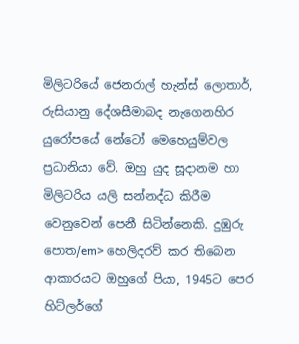මිලිටරියේ ජෙනරාල් හැන්ස් ලොතාර්, රුසියානු දේශසීමාබද නැගෙනහිර යුරෝපයේ නේටෝ මෙහෙයුම්වල ප්‍රධානියා වේ. ඔහු යුද සූදානම හා මිලිටරිය යලි සන්නද්ධ කිරීම වෙනුවෙන් පෙනී සිටින්නෙකි. දුඹුරු පොත/em> හෙලිදරව් කර තිබෙන ආකාරයට ඔහුගේ පියා, 1945ට පෙර හිට්ලර්ගේ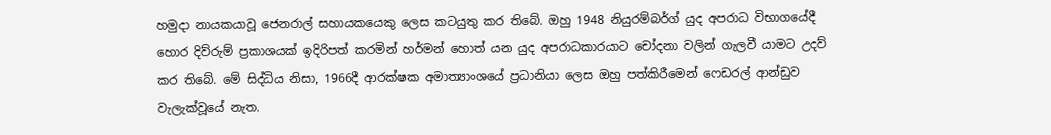හමුදා නායකයාවූ ජෙනරාල් සහායකයෙකු ලෙස කටයුතු කර තිබේ. ඔහු 1948 නියුරම්බර්ග් යුද අපරාධ විභාගයේදී හොර දිව්රුම් ප්‍රකාශයක් ඉදිරිපත් කරමින් හර්මන් හොත් යන යුද අපරාධකාරයාට චෝදනා වලින් ගැලවී යාමට උදව් කර තිබේ. මේ සිද්ධිය නිසා, 1966දී ආරක්ෂක අමාත්‍යාංශයේ ප්‍රධානියා ලෙස ඔහු පත්කිරීමෙන් ෆෙඩරල් ආන්ඩුව වැලැක්වූයේ නැත.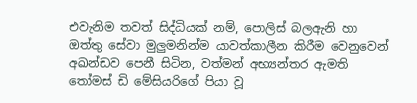එවැනිම තවත් සිද්ධියක් නම්, පොලිස් බලඇනි හා ඔත්තු සේවා මුලුමනින්ම යාවත්කාලීන කිරීම වෙනුවෙන් අඛන්ඩව පෙනී සිටින, වත්මන් අභ්‍යන්තර ඇමති තෝමස් ඩි මේසියරිගේ පියා වූ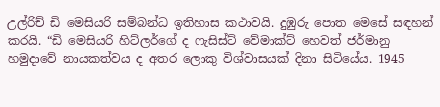උල්රිච් ඩි මෙසියරි සම්බන්ධ ඉතිහාස කථාවයි. දුඹුරු පොත මෙසේ සඳහන් කරයි. “ඩි මෙසියරි හිට්ලර්ගේ ද ෆැසිස්ට් වේමාක්ට් හෙවත් ජර්මානු හමුදාවේ නායකත්වය ද අතර ලොකු විශ්වාසයක් දිනා සිටියේය. 1945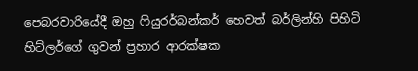පෙබරවාරියේදී ඔහු ෆියුරර්බන්කර් හෙවත් බර්ලින්හි පිහිටි හිට්ලර්ගේ ගුවන් ප්‍රහාර ආරක්ෂක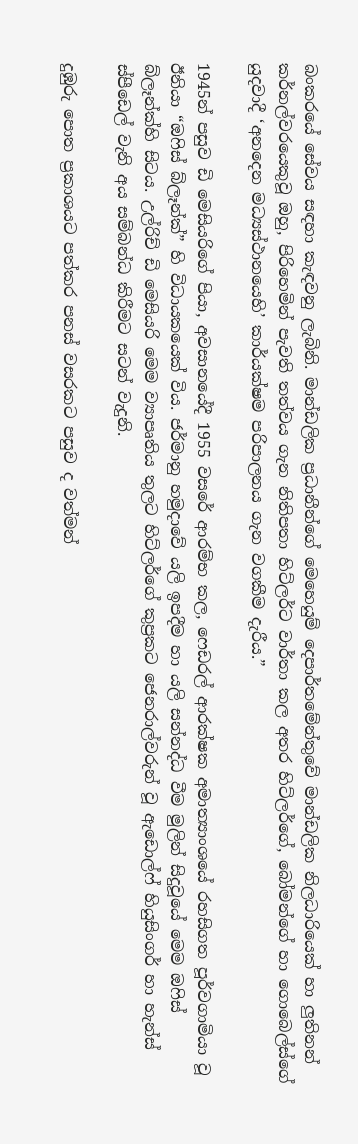බංකරයේ සේවය සඳහා කැඳවනු ලැබිනි. මාන්ඩලික ප්‍රධානීන්ගේ මෙහෙයුම් දෙපාර්තමේන්තුවේ මාන්ඩලික නිලධාරියෙක් හා ලුතිනන් කර්නල්වරයෙකුවූ ඔහු, පිරිහෙමින් පැවති තත්වය ගැන නිතිපතා හිට්ලර්ට වාර්තා කල අතර හිට්ලර්ගේ, බෝමන්ගේ හා ගොබෙල්ස්ගේ යුදවාදී ‘අනදෙන මධ්‍යස්ථානයෙහි’ කාර්යක්ෂම පරිපාලනය ගැන වගකීම දැරීය.”

1945න් පසුව ඩි මෙසියරිගේ පියා, අවසානයේදී 1955 වසරේ ආරම්භ කල, ෆෙඩරල් ආරක්ෂක අමාත්‍යාංශයේ රහසිගත පූර්වගාමියා වූ ඊනියා “ඔෆිස් බ්ලෑන්ක්” හි විධායකයෙක් විය. ජර්මානු හමුදාවේ යලි ඉපදීම හා යලි සන්නද්ධ වීම මුලින් සිදුවූයේ මෙම ඔෆිස් බ්ලෑන්ක්හි සිටය. උල්රිච් ඩි මෙසියරි මෙම ව්‍යාපෘතිය තුලට හිට්ලර්ගේ කුප්‍රකට ජෙනරාල්වරුන් වූ ඇඩොල්ෆ් හියුසිංගර් හා හැන්ස් ස්පීඩෙල් වැනි අය සම්බන්ධ කිරීමට සටන් වැදුනි.

දුඹුරු පොත ප්‍රකාශයට පත්කර පනස් වසරකට පසුව ද වත්මන්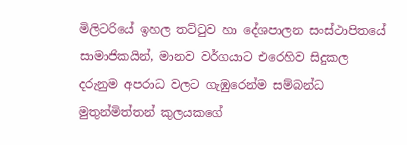මිලිටරියේ ඉහල තට්ටුව හා දේශපාලන සංස්ථාපිතයේ සාමාජිකයින්, මානව වර්ගයාට එරෙහිව සිදුකල දරුනුම අපරාධ වලට ගැඹුරෙන්ම සම්බන්ධ මුතුන්මිත්තන් කුලයකගේ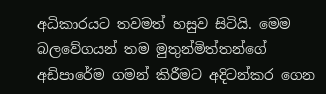අධිකාරයට තවමත් හසුව සිටියි. මෙම බලවේගයන් තම මුතුන්මිත්තන්ගේ අඩිපාරේම ගමන් කිරීමට අදිටන්කර ගෙන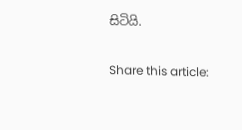සිටියි.

Share this article: